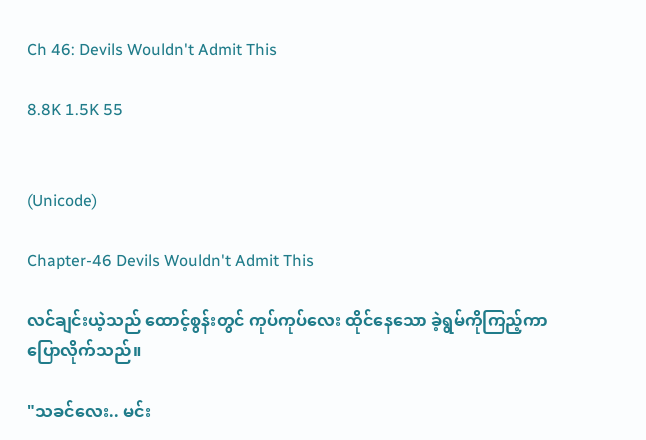Ch 46: Devils Wouldn't Admit This

8.8K 1.5K 55


(Unicode)

Chapter-46 Devils Wouldn't Admit This

လင်ချင်းယဲ့သည် ထောင့်စွန်းတွင် ကုပ်ကုပ်လေး ထိုင်နေသော ခဲ့ရွမ်ကိုကြည့်ကာ ပြောလိုက်သည်။

"သခင်လေး.. မင်း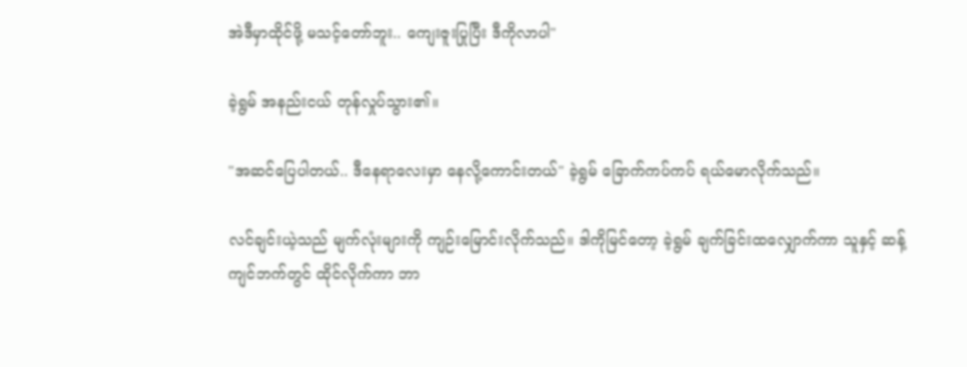အဲဒီမှာထိုင်ဖို့ မသင့်တော်ဘူး.. ကျေးဇူးပြုပြီး ဒီကိုလာပါ"

ခဲ့ရွမ် အနည်းငယ် တုန်လှုပ်သွား၏။

"အဆင်ပြေပါတယ်.. ဒီနေရာလေးမှာ နေလို့ကောင်းတယ်" ခဲ့ရွမ် ခြောက်ကပ်ကပ် ရယ်မောလိုက်သည်။

လင်ချင်းယဲ့သည် မျက်လုံးများကို ကျဉ်းမြောင်းလိုက်သည်။ ဒါကိုမြင်တော့ ခဲ့ရွမ် ချက်ခြင်းထလျှောက်ကာ သူနှင့် ဆန့်ကျင်ဘက်တွင် ထိုင်လိုက်ကာ ဘာ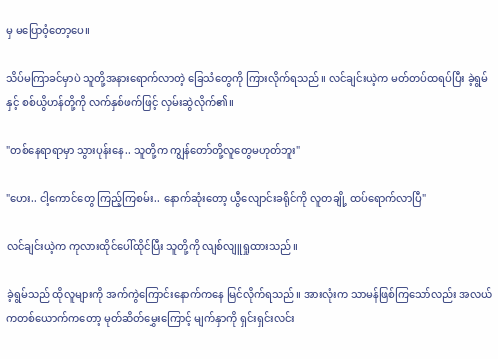မှ မပြောဝံ့တော့ပေ။

သိပ်မကြာခင်မှာပဲ သူတို့အနားရောက်လာတဲ့ ခြေသံတွေကို ကြားလိုက်ရသည်။ လင်ချင်းယဲ့က မတ်တပ်ထရပ်ပြီး ခဲ့ရွမ်နှင့် စစ်ယွိဟန်တို့ကို လက်နှစ်ဖက်ဖြင့် လှမ်းဆွဲလိုက်၏။

"တစ်နေရာရာမှာ သွားပုန်းနေ.. သူတို့က ကျွန်တော်တို့လူတွေမဟုတ်ဘူး"

"ဟေး.. ငါ့ကောင်တွေ ကြည့်ကြစမ်း.. နောက်ဆုံးတော့ ယွီလျောင်းခရိုင်ကို လူတချို့ ထပ်ရောက်လာပြီ"

လင်ချင်းယဲ့က ကုလားထိုင်ပေါ်ထိုင်ပြီး သူတို့ကို လျစ်လျူရှုထားသည်။

ခဲ့ရွမ်သည် ထိုလူများကို အက်ကွဲကြောင်းနောက်ကနေ မြင်လိုက်ရသည်။ အားလုံးက သာမန်ဖြစ်ကြသော်လည်း အလယ်ကတစ်ယောက်ကတော့ မုတ်ဆိတ်‌မွှေးကြောင့် မျက်နှာကို ရှင်းရှင်းလင်း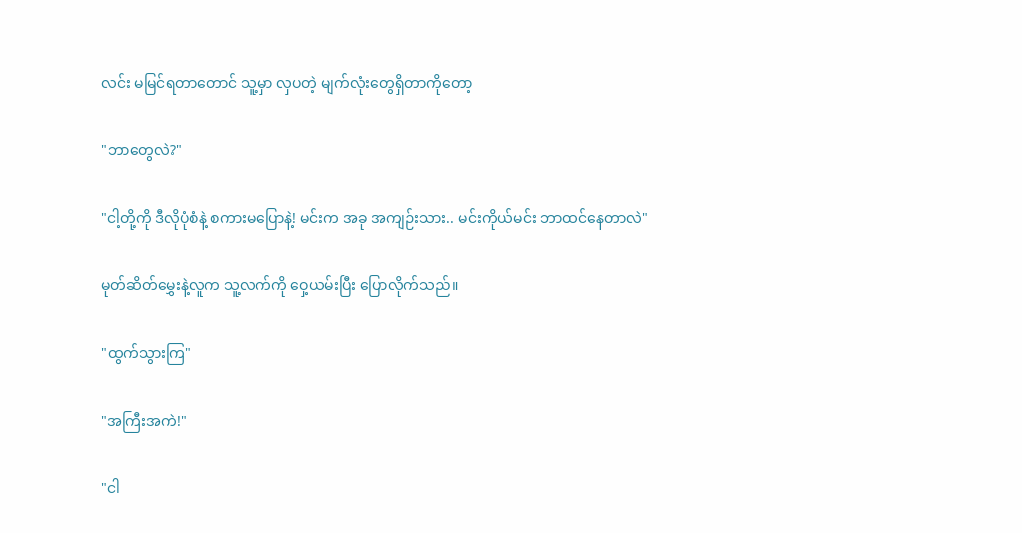လင်း မမြင်ရတာတောင် သူ့မှာ လှပတဲ့ မျက်လုံးတွေရှိတာကိုတော့

"ဘာတွေလဲ?"

"ငါ့တို့ကို ဒီလိုပုံစံနဲ့ စကားမပြောနဲ့! မင်းက အခု အကျဉ်းသား.. မင်းကိုယ်မင်း ဘာထင်နေတာလဲ"

မုတ်ဆိတ်မွှေးနဲ့လူက သူ့လက်ကို ဝှေ့ယမ်းပြီး ပြောလိုက်သည်။

"ထွက်သွားကြ"

"အကြီးအကဲ!"

"ငါ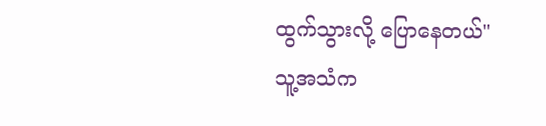ထွက်သွားလို့ ပြောနေတယ်"
သူ့အသံက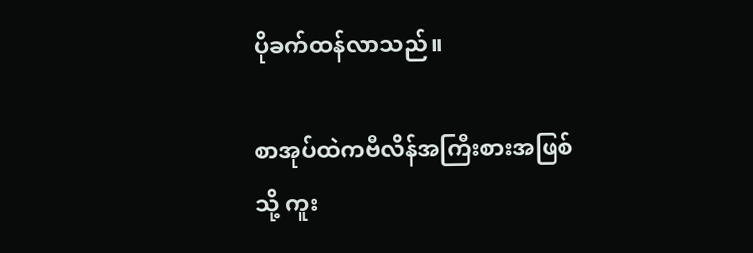ပိုခက်ထန်လာသည်။

စာအုပ်ထဲကဗီလိန်အကြီးစားအဖြစ်သို့ ကူး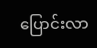ပြောင်းလာ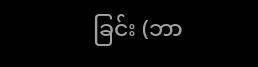ခြင်း (ဘာ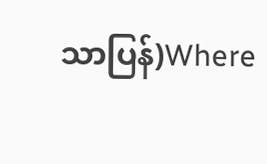သာပြန်)Where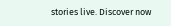stories live. Discover now